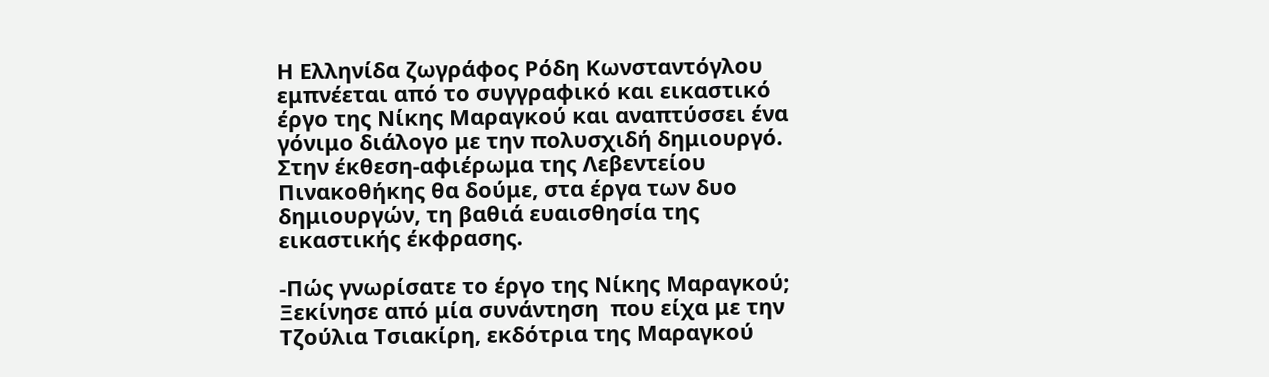Η Ελληνίδα ζωγράφος Ρόδη Κωνσταντόγλου εμπνέεται από το συγγραφικό και εικαστικό έργο της Νίκης Μαραγκού και αναπτύσσει ένα γόνιμο διάλογο με την πολυσχιδή δημιουργό. Στην έκθεση-αφιέρωμα της Λεβεντείου Πινακοθήκης θα δούμε, στα έργα των δυο δημιουργών, τη βαθιά ευαισθησία της εικαστικής έκφρασης.

-Πώς γνωρίσατε το έργο της Νίκης Μαραγκού; Ξεκίνησε από μία συνάντηση  που είχα με την Τζούλια Τσιακίρη, εκδότρια της Μαραγκού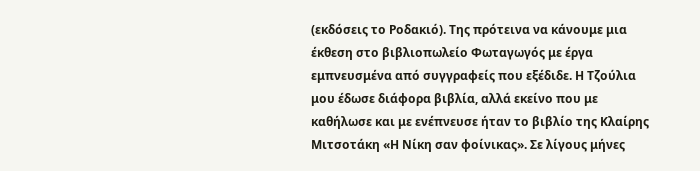(εκδόσεις το Ροδακιό). Της πρότεινα να κάνουμε μια έκθεση στο βιβλιοπωλείο Φωταγωγός με έργα εμπνευσμένα από συγγραφείς που εξέδιδε. Η Τζούλια μου έδωσε διάφορα βιβλία, αλλά εκείνο που με καθήλωσε και με ενέπνευσε ήταν το βιβλίο της Κλαίρης Μιτσοτάκη «Η Νίκη σαν φοίνικας». Σε λίγους μήνες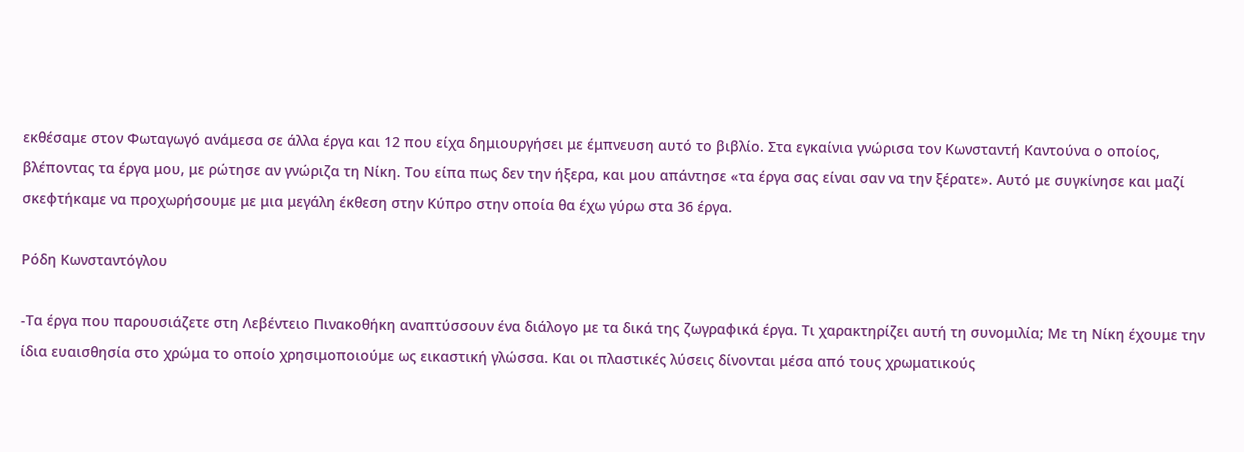εκθέσαμε στον Φωταγωγό ανάμεσα σε άλλα έργα και 12 που είχα δημιουργήσει με έμπνευση αυτό το βιβλίο. Στα εγκαίνια γνώρισα τον Κωνσταντή Καντούνα ο οποίος, βλέποντας τα έργα μου, με ρώτησε αν γνώριζα τη Νίκη. Του είπα πως δεν την ήξερα, και μου απάντησε «τα έργα σας είναι σαν να την ξέρατε». Αυτό με συγκίνησε και μαζί σκεφτήκαμε να προχωρήσουμε με μια μεγάλη έκθεση στην Κύπρο στην οποία θα έχω γύρω στα 36 έργα.

Ρόδη Κωνσταντόγλου

-Τα έργα που παρουσιάζετε στη Λεβέντειο Πινακοθήκη αναπτύσσουν ένα διάλογο με τα δικά της ζωγραφικά έργα. Τι χαρακτηρίζει αυτή τη συνομιλία; Με τη Νίκη έχουμε την ίδια ευαισθησία στο χρώμα το οποίο χρησιμοποιούμε ως εικαστική γλώσσα. Και οι πλαστικές λύσεις δίνονται μέσα από τους χρωματικούς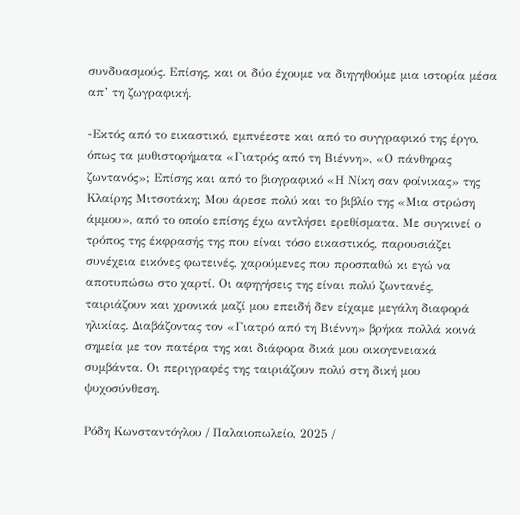συνδυασμούς. Επίσης, και οι δύο έχουμε να διηγηθούμε μια ιστορία μέσα απ’ τη ζωγραφική.

-Εκτός από το εικαστικό, εμπνέεστε και από το συγγραφικό της έργο, όπως τα μυθιστορήματα «Γιατρός από τη Βιέννη», «Ο πάνθηρας ζωντανός»; Επίσης και από το βιογραφικό «Η Νίκη σαν φοίνικας» της Κλαίρης Μιτσοτάκη; Μου άρεσε πολύ και το βιβλίο της «Μια στρώση άμμου», από το οποίο επίσης έχω αντλήσει ερεθίσματα. Με συγκινεί ο τρόπος της έκφρασής της που είναι τόσο εικαστικός, παρουσιάζει συνέχεια εικόνες φωτεινές, χαρούμενες που προσπαθώ κι εγώ να αποτυπώσω στο χαρτί. Οι αφηγήσεις της είναι πολύ ζωντανές, ταιριάζουν και χρονικά μαζί μου επειδή δεν είχαμε μεγάλη διαφορά ηλικίας. Διαβάζοντας τον «Γιατρό από τη Βιέννη» βρήκα πολλά κοινά σημεία με τον πατέρα της και διάφορα δικά μου οικογενειακά συμβάντα. Οι περιγραφές της ταιριάζουν πολύ στη δική μου ψυχοσύνθεση.

Ρόδη Κωνσταντόγλου / Παλαιοπωλείο, 2025 /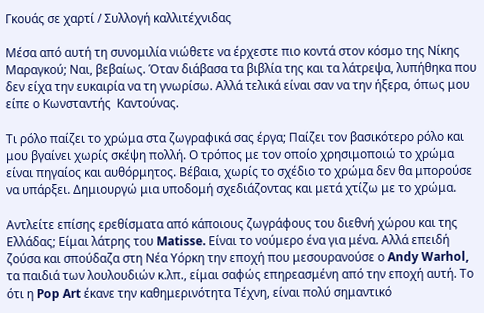Γκουάς σε χαρτί / Συλλογή καλλιτέχνιδας

Μέσα από αυτή τη συνομιλία νιώθετε να έρχεστε πιο κοντά στον κόσμο της Νίκης Μαραγκού; Ναι, βεβαίως. Όταν διάβασα τα βιβλία της και τα λάτρεψα, λυπήθηκα που δεν είχα την ευκαιρία να τη γνωρίσω. Αλλά τελικά είναι σαν να την ήξερα, όπως μου είπε ο Κωνσταντής  Καντούνας.

Τι ρόλο παίζει το χρώμα στα ζωγραφικά σας έργα; Παίζει τον βασικότερο ρόλο και μου βγαίνει χωρίς σκέψη πολλή. Ο τρόπος με τον οποίο χρησιμοποιώ το χρώμα είναι πηγαίος και αυθόρμητος. Βέβαια, χωρίς το σχέδιο το χρώμα δεν θα μπορούσε να υπάρξει. Δημιουργώ μια υποδομή σχεδιάζοντας και μετά χτίζω με το χρώμα.

Αντλείτε επίσης ερεθίσματα από κάποιους ζωγράφους του διεθνή χώρου και της Ελλάδας; Είμαι λάτρης του Matisse. Είναι το νούμερο ένα για μένα. Αλλά επειδή ζούσα και σπούδαζα στη Νέα Υόρκη την εποχή που μεσουρανούσε ο Andy Warhol, τα παιδιά των λουλουδιών κ.λπ., είμαι σαφώς επηρεασμένη από την εποχή αυτή. Το ότι η Pop Art έκανε την καθημερινότητα Τέχνη, είναι πολύ σημαντικό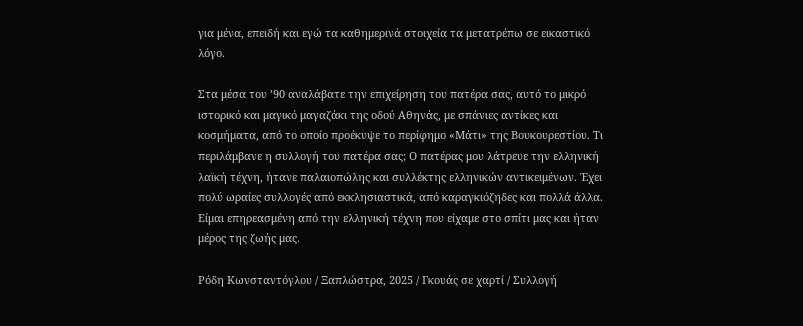για μένα, επειδή και εγώ τα καθημερινά στοιχεία τα μετατρέπω σε εικαστικό λόγο.

Στα μέσα του ’90 αναλάβατε την επιχείρηση του πατέρα σας, αυτό το μικρό ιστορικό και μαγικό μαγαζάκι της οδού Αθηνάς, με σπάνιες αντίκες και κοσμήματα, από το οποίο προέκυψε το περίφημο «Μάτι» της Βουκουρεστίου. Τι περιλάμβανε η συλλογή του πατέρα σας; Ο πατέρας μου λάτρευε την ελληνική λαϊκή τέχνη, ήτανε παλαιοπώλης και συλλέκτης ελληνικών αντικειμένων. Έχει πολύ ωραίες συλλογές από εκκλησιαστικά, από καραγκιόζηδες και πολλά άλλα. Είμαι επηρεασμένη από την ελληνική τέχνη που είχαμε στο σπίτι μας και ήταν μέρος της ζωής μας.

Ρόδη Κωνσταντόγλου / Ξαπλώστρα, 2025 / Γκουάς σε χαρτί / Συλλογή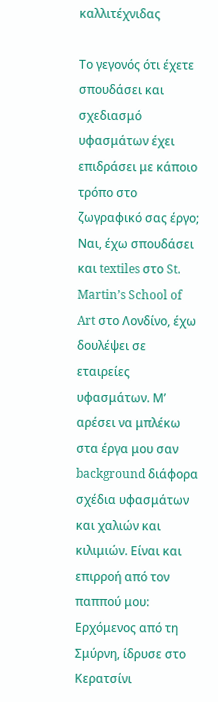καλλιτέχνιδας

Το γεγονός ότι έχετε σπουδάσει και σχεδιασμό υφασμάτων έχει επιδράσει με κάποιο τρόπο στο ζωγραφικό σας έργο; Ναι, έχω σπουδάσει και textiles στο St. Martin’s School of Art στο Λονδίνο, έχω δουλέψει σε εταιρείες υφασμάτων. Μ’ αρέσει να μπλέκω στα έργα μου σαν background διάφορα σχέδια υφασμάτων και χαλιών και κιλιμιών. Είναι και επιρροή από τον παππού μου: Ερχόμενος από τη Σμύρνη, ίδρυσε στο Κερατσίνι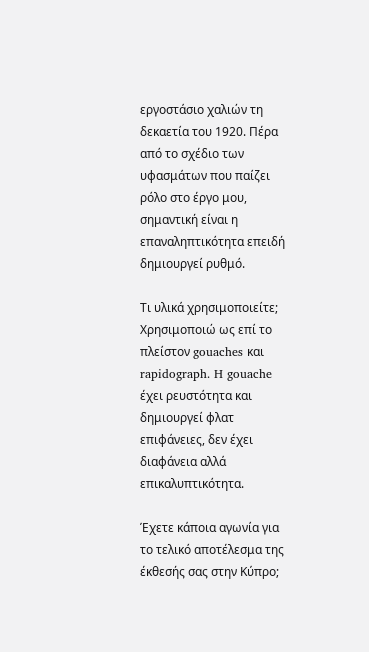εργοστάσιο χαλιών τη δεκαετία του 1920. Πέρα από το σχέδιο των υφασμάτων που παίζει ρόλο στο έργο μου, σημαντική είναι η επαναληπτικότητα επειδή δημιουργεί ρυθμό.

Τι υλικά χρησιμοποιείτε; Χρησιμοποιώ ως επί το πλείστον gouaches και rapidograph. H gouache έχει ρευστότητα και δημιουργεί φλατ επιφάνειες, δεν έχει διαφάνεια αλλά επικαλυπτικότητα.

Έχετε κάποια αγωνία για το τελικό αποτέλεσμα της έκθεσής σας στην Κύπρο;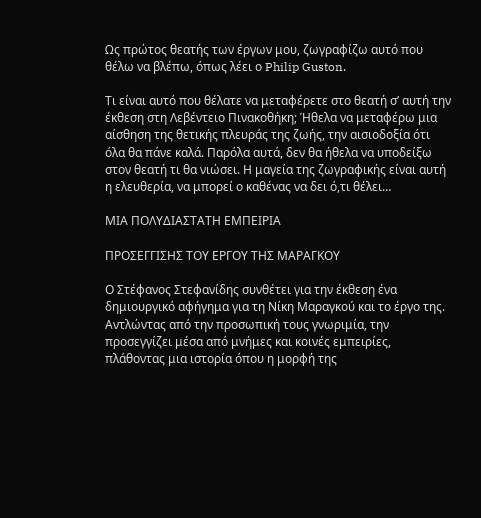Ως πρώτος θεατής των έργων μου, ζωγραφίζω αυτό που θέλω να βλέπω, όπως λέει ο Philip Guston.

Τι είναι αυτό που θέλατε να μεταφέρετε στο θεατή σ’ αυτή την έκθεση στη Λεβέντειο Πινακοθήκη; Ήθελα να μεταφέρω μια αίσθηση της θετικής πλευράς της ζωής, την αισιοδοξία ότι όλα θα πάνε καλά. Παρόλα αυτά, δεν θα ήθελα να υποδείξω στον θεατή τι θα νιώσει. Η μαγεία της ζωγραφικής είναι αυτή η ελευθερία, να μπορεί ο καθένας να δει ό,τι θέλει…

ΜΙΑ ΠΟΛΥΔΙΑΣΤΑΤΗ ΕΜΠΕΙΡΙΑ

ΠΡΟΣΕΓΓΙΣΗΣ ΤΟΥ ΕΡΓΟΥ ΤΗΣ ΜΑΡΑΓΚΟΥ

Ο Στέφανος Στεφανίδης συνθέτει για την έκθεση ένα δημιουργικό αφήγημα για τη Νίκη Μαραγκού και το έργο της. Αντλώντας από την προσωπική τους γνωριμία, την προσεγγίζει μέσα από μνήμες και κοινές εμπειρίες, πλάθοντας μια ιστορία όπου η μορφή της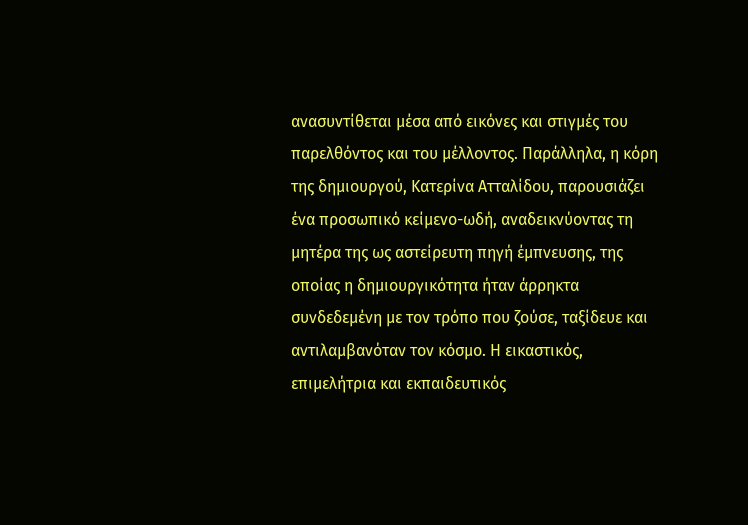ανασυντίθεται μέσα από εικόνες και στιγμές του παρελθόντος και του μέλλοντος. Παράλληλα, η κόρη της δημιουργού, Κατερίνα Ατταλίδου, παρουσιάζει ένα προσωπικό κείμενο-ωδή, αναδεικνύοντας τη μητέρα της ως αστείρευτη πηγή έμπνευσης, της οποίας η δημιουργικότητα ήταν άρρηκτα συνδεδεμένη με τον τρόπο που ζούσε, ταξίδευε και αντιλαμβανόταν τον κόσμο. Η εικαστικός, επιμελήτρια και εκπαιδευτικός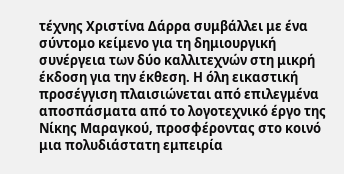τέχνης Χριστίνα Δάρρα συμβάλλει με ένα σύντομο κείμενο για τη δημιουργική συνέργεια των δύο καλλιτεχνών στη μικρή έκδοση για την έκθεση. Η όλη εικαστική προσέγγιση πλαισιώνεται από επιλεγμένα αποσπάσματα από το λογοτεχνικό έργο της Νίκης Μαραγκού, προσφέροντας στο κοινό μια πολυδιάστατη εμπειρία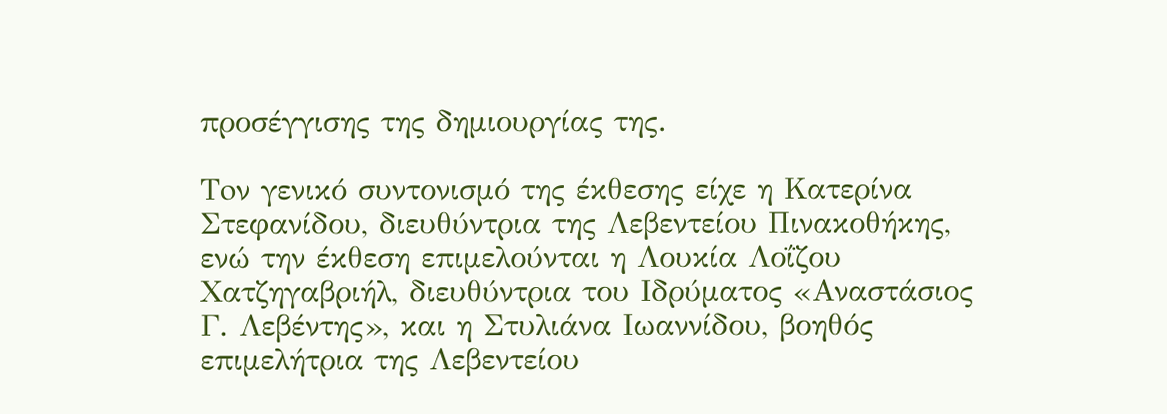προσέγγισης της δημιουργίας της.

Toν γενικό συντονισμό της έκθεσης είχε η Κατερίνα Στεφανίδου, διευθύντρια της Λεβεντείου Πινακοθήκης, ενώ την έκθεση επιμελούνται η Λουκία Λοΐζου Χατζηγαβριήλ, διευθύντρια του Ιδρύματος «Αναστάσιος Γ. Λεβέντης», και η Στυλιάνα Ιωαννίδου, βοηθός επιμελήτρια της Λεβεντείου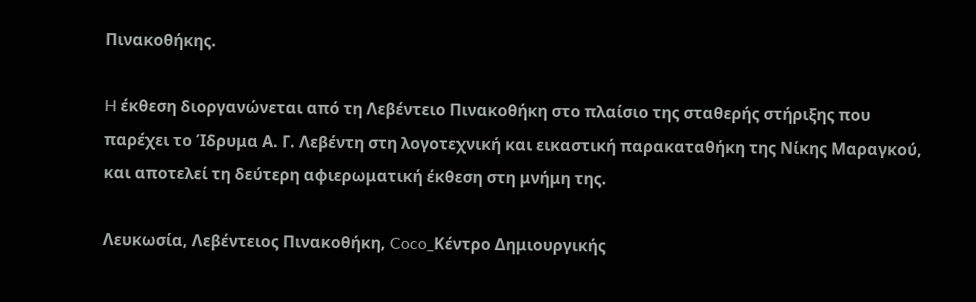Πινακοθήκης.

H έκθεση διοργανώνεται από τη Λεβέντειο Πινακοθήκη στο πλαίσιο της σταθερής στήριξης που παρέχει το Ίδρυμα Α. Γ. Λεβέντη στη λογοτεχνική και εικαστική παρακαταθήκη της Νίκης Μαραγκού, και αποτελεί τη δεύτερη αφιερωματική έκθεση στη μνήμη της.

Λευκωσία, Λεβέντειος Πινακοθήκη, Coco_Κέντρο Δημιουργικής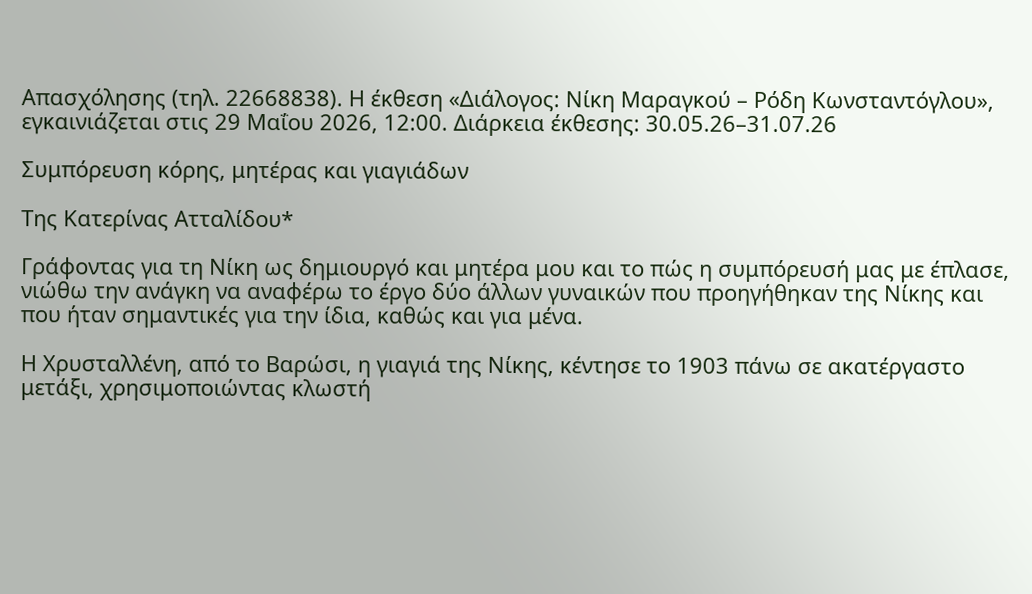Απασχόλησης (τηλ. 22668838). Η έκθεση «Διάλογος: Νίκη Μαραγκού – Ρόδη Κωνσταντόγλου», εγκαινιάζεται στις 29 Μαΐου 2026, 12:00. Διάρκεια έκθεσης: 30.05.26–31.07.26

Συμπόρευση κόρης, μητέρας και γιαγιάδων

Της Κατερίνας Ατταλίδου*

Γράφοντας για τη Νίκη ως δημιουργό και μητέρα μου και το πώς η συμπόρευσή μας με έπλασε, νιώθω την ανάγκη να αναφέρω το έργο δύο άλλων γυναικών που προηγήθηκαν της Νίκης και που ήταν σημαντικές για την ίδια, καθώς και για μένα.

Η Χρυσταλλένη, από το Βαρώσι, η γιαγιά της Νίκης, κέντησε το 1903 πάνω σε ακατέργαστο μετάξι, χρησιμοποιώντας κλωστή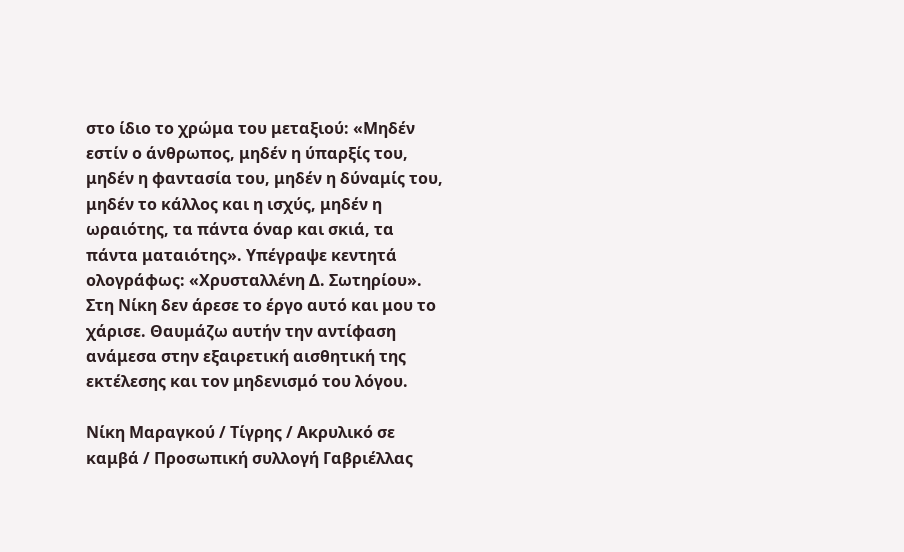στο ίδιο το χρώμα του μεταξιού: «Μηδέν εστίν ο άνθρωπος, μηδέν η ύπαρξίς του, μηδέν η φαντασία του, μηδέν η δύναμίς του, μηδέν το κάλλος και η ισχύς, μηδέν η ωραιότης, τα πάντα όναρ και σκιά, τα πάντα ματαιότης». Υπέγραψε κεντητά ολογράφως: «Χρυσταλλένη Δ. Σωτηρίου». Στη Νίκη δεν άρεσε το έργο αυτό και μου το χάρισε. Θαυμάζω αυτήν την αντίφαση ανάμεσα στην εξαιρετική αισθητική της εκτέλεσης και τον μηδενισμό του λόγου.

Νίκη Μαραγκού / Τίγρης / Ακρυλικό σε καμβά / Προσωπική συλλογή Γαβριέλλας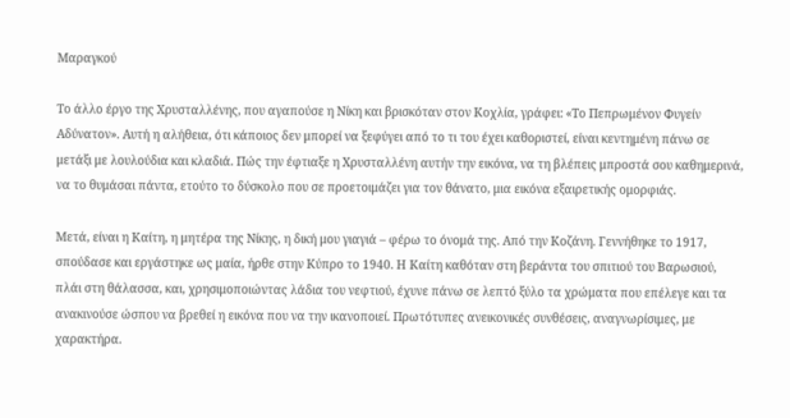Μαραγκού

Το άλλο έργο της Χρυσταλλένης, που αγαπούσε η Νίκη και βρισκόταν στον Κοχλία, γράφει: «Το Πεπρωμένον Φυγείν Αδύνατον». Αυτή η αλήθεια, ότι κάποιος δεν μπορεί να ξεφύγει από το τι του έχει καθοριστεί, είναι κεντημένη πάνω σε μετάξι με λουλούδια και κλαδιά. Πώς την έφτιαξε η Χρυσταλλένη αυτήν την εικόνα, να τη βλέπεις μπροστά σου καθημερινά, να το θυμάσαι πάντα, ετούτο το δύσκολο που σε προετοιμάζει για τον θάνατο, μια εικόνα εξαιρετικής ομορφιάς.

Μετά, είναι η Καίτη, η μητέρα της Νίκης, η δική μου γιαγιά – φέρω το όνομά της. Από την Κοζάνη. Γεννήθηκε το 1917, σπούδασε και εργάστηκε ως μαία, ήρθε στην Κύπρο το 1940. Η Καίτη καθόταν στη βεράντα του σπιτιού του Βαρωσιού, πλάι στη θάλασσα, και, χρησιμοποιώντας λάδια του νεφτιού, έχυνε πάνω σε λεπτό ξύλο τα χρώματα που επέλεγε και τα ανακινούσε ώσπου να βρεθεί η εικόνα που να την ικανοποιεί. Πρωτότυπες ανεικονικές συνθέσεις, αναγνωρίσιμες, με χαρακτήρα.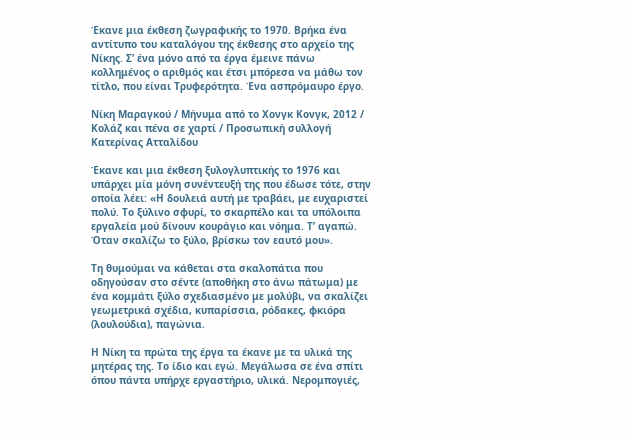Έκανε μια έκθεση ζωγραφικής το 1970. Βρήκα ένα αντίτυπο του καταλόγου της έκθεσης στο αρχείο της Νίκης. Σ’ ένα μόνο από τα έργα έμεινε πάνω κολλημένος ο αριθμός και έτσι μπόρεσα να μάθω τον τίτλο, που είναι Τρυφερότητα. Ένα ασπρόμαυρο έργο.

Νίκη Μαραγκού / Μήνυμα από το Χονγκ Κονγκ, 2012 / Κολάζ και πένα σε χαρτί / Προσωπική συλλογή Κατερίνας Ατταλίδου

Έκανε και μια έκθεση ξυλογλυπτικής το 1976 και υπάρχει μία μόνη συνέντευξή της που έδωσε τότε, στην οποία λέει: «Η δουλειά αυτή με τραβάει, με ευχαριστεί πολύ. Το ξύλινο σφυρί, το σκαρπέλο και τα υπόλοιπα εργαλεία μού δίνουν κουράγιο και νόημα. Τ’ αγαπώ. Όταν σκαλίζω το ξύλο, βρίσκω τον εαυτό μου».

Τη θυμούμαι να κάθεται στα σκαλοπάτια που οδηγούσαν στο σέντε (αποθήκη στο άνω πάτωμα) με ένα κομμάτι ξύλο σχεδιασμένο με μολύβι, να σκαλίζει γεωμετρικά σχέδια, κυπαρίσσια, ρόδακες, φκιόρα (λουλούδια), παγώνια.

Η Νίκη τα πρώτα της έργα τα έκανε με τα υλικά της μητέρας της. Το ίδιο και εγώ. Μεγάλωσα σε ένα σπίτι όπου πάντα υπήρχε εργαστήριο, υλικά. Νερομπογιές,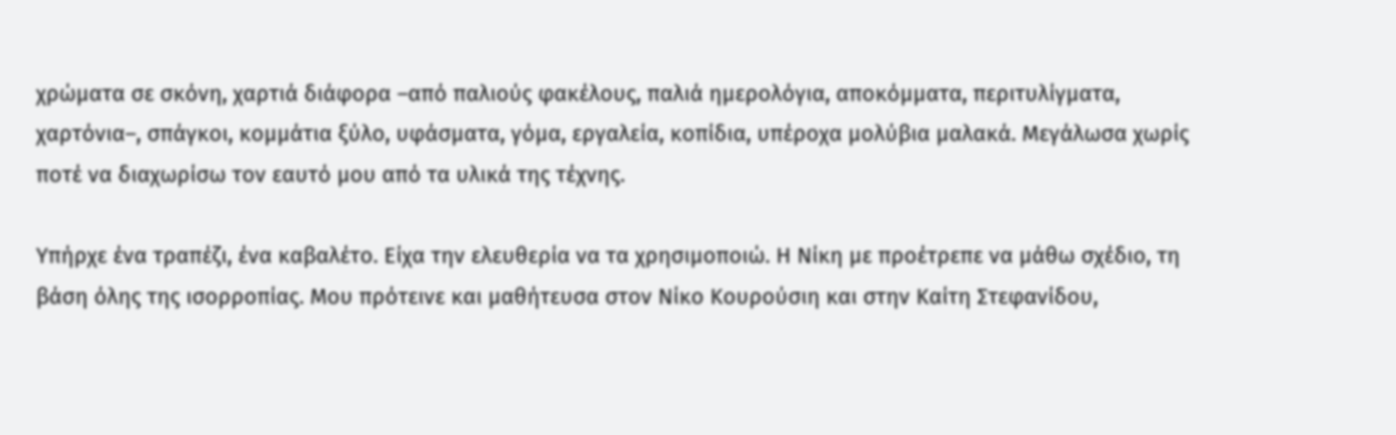χρώματα σε σκόνη, χαρτιά διάφορα –από παλιούς φακέλους, παλιά ημερολόγια, αποκόμματα, περιτυλίγματα, χαρτόνια–, σπάγκοι, κομμάτια ξύλο, υφάσματα, γόμα, εργαλεία, κοπίδια, υπέροχα μολύβια μαλακά. Μεγάλωσα χωρίς ποτέ να διαχωρίσω τον εαυτό μου από τα υλικά της τέχνης.

Υπήρχε ένα τραπέζι, ένα καβαλέτο. Είχα την ελευθερία να τα χρησιμοποιώ. Η Νίκη με προέτρεπε να μάθω σχέδιο, τη βάση όλης της ισορροπίας. Μου πρότεινε και μαθήτευσα στον Νίκο Κουρούσιη και στην Καίτη Στεφανίδου,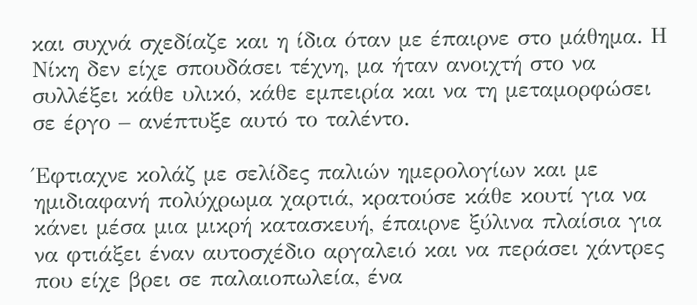και συχνά σχεδίαζε και η ίδια όταν με έπαιρνε στο μάθημα. Η Νίκη δεν είχε σπουδάσει τέχνη, μα ήταν ανοιχτή στο να συλλέξει κάθε υλικό, κάθε εμπειρία και να τη μεταμορφώσει σε έργο – ανέπτυξε αυτό το ταλέντο.

Έφτιαχνε κολάζ με σελίδες παλιών ημερολογίων και με ημιδιαφανή πολύχρωμα χαρτιά, κρατούσε κάθε κουτί για να κάνει μέσα μια μικρή κατασκευή, έπαιρνε ξύλινα πλαίσια για να φτιάξει έναν αυτοσχέδιο αργαλειό και να περάσει χάντρες που είχε βρει σε παλαιοπωλεία, ένα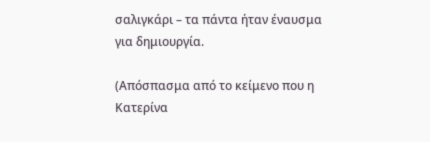σαλιγκάρι – τα πάντα ήταν έναυσμα για δημιουργία.

(Απόσπασμα από το κείμενο που η Κατερίνα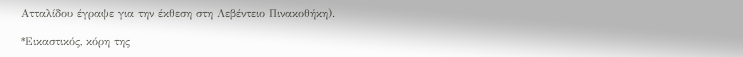Ατταλίδου έγραψε για την έκθεση στη Λεβέντειο Πινακοθήκη).

*Εικαστικός, κόρη της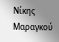Νίκης Μαραγκού